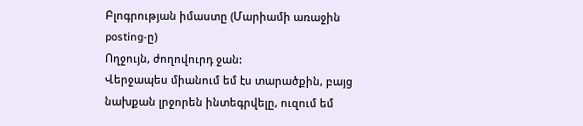Բլոգրության իմաստը (Մարիամի առաջին posting-ը)
Ողջույն, ժողովուրդ ջան:
Վերջապես միանում եմ էս տարածքին, բայց նախքան լրջորեն ինտեգրվելը, ուզում եմ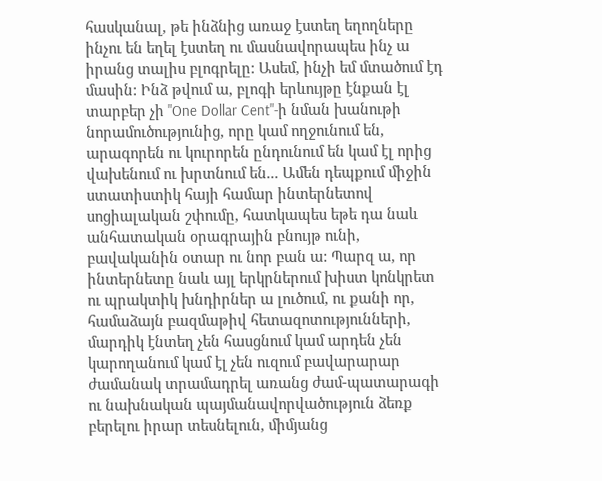հասկանալ, թե ինձնից առաջ էստեղ եղողները ինչու են եղել էստեղ ու մասնավորապես ինչ ա իրանց տալիս բլոգրելը: Ասեմ, ինչի եմ մտածում էդ մասին: Ինձ թվում ա, բլոգի երևույթը էնքան էլ տարբեր չի "One Dollar Cent"-ի նման խանութի նորամուծությունից, որը կամ ողջունում են, արագորեն ու կուրորեն ընդունում են կամ էլ որից վախենում ու խրտնում են... Ամեն դեպքում միջին ստատիստիկ հայի համար ինտերնետով սոցիալական շփումը, հատկապես եթե դա նաև անհատական օրագրային բնույթ ունի, բավականին օտար ու նոր բան ա: Պարզ ա, որ ինտերնետը նաև այլ երկրներում խիստ կոնկրետ ու պրակտիկ խնդիրներ ա լուծում, ու քանի որ, համաձայն բազմաթիվ հետազոտությունների, մարդիկ էնտեղ չեն հասցնում կամ արդեն չեն կարողանում կամ էլ չեն ուզում բավարարար ժամանակ տրամադրել առանց ժամ-պատարագի ու նախնական պայմանավորվածություն ձեռք բերելու իրար տեսնելուն, միմյանց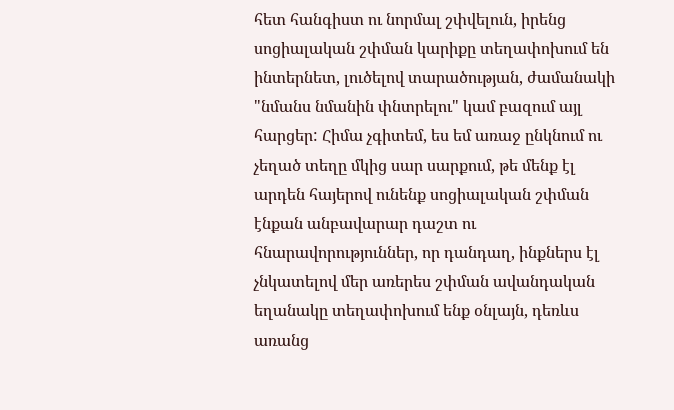հետ հանգիստ ու նորմալ շփվելուն, իրենց սոցիալական շփման կարիքը տեղափոխում են ինտերնետ, լուծելով տարածության, ժամանակի "նմանս նմանին փնտրելու" կամ բազում այլ հարցեր: Հիմա չգիտեմ, ես եմ առաջ ընկնում ու չեղած տեղը մկից սար սարքում, թե մենք էլ արդեն հայերով ունենք սոցիալական շփման էնքան անբավարար դաշտ ու հնարավորություններ, որ դանդաղ, ինքներս էլ չնկատելով մեր առերես շփման ավանդական եղանակը տեղափոխում ենք օնլայն, դեռևս առանց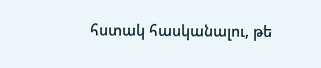հստակ հասկանալու, թե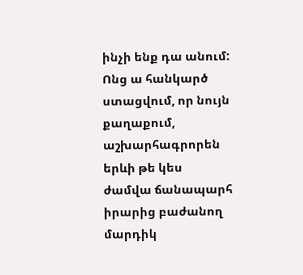ինչի ենք դա անում: Ոնց ա հանկարծ ստացվում, որ նույն քաղաքում, աշխարհագրորեն երևի թե կես ժամվա ճանապարհ իրարից բաժանող մարդիկ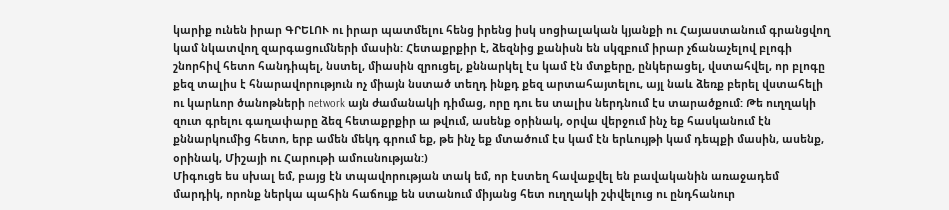կարիք ունեն իրար ԳՐԵԼՈՒ ու իրար պատմելու հենց իրենց իսկ սոցիալական կյանքի ու Հայաստանում գրանցվող կամ նկատվող զարգացումների մասին: Հետաքրքիր է, ձեզնից քանիսն են սկզբում իրար չճանաչելով բլոգի շնորհիվ հետո հանդիպել, նստել, միասին զրուցել, քննարկել էս կամ էն մտքերը, ընկերացել, վստահվել, որ բլոգը քեզ տալիս է հնարավորություն ոչ միայն նստած տեղդ ինքդ քեզ արտահայտելու, այլ նաև ձեռք բերել վստահելի ու կարևոր ծանոթների network այն ժամանակի դիմաց, որը դու ես տալիս ներդնում էս տարածքում: Թե ուղղակի զուտ գրելու գաղափարը ձեզ հետաքրքիր ա թվում, ասենք օրինակ, օրվա վերջում ինչ եք հասկանում էն քննարկումից հետո, երբ ամեն մեկդ գրում եք, թե ինչ եք մտածում էս կամ էն երևույթի կամ դեպքի մասին, ասենք, օրինակ, Միշայի ու Հարութի ամուսնության:)
Միգուցե ես սխալ եմ, բայց էն տպավորության տակ եմ, որ էստեղ հավաքվել են բավականին առաջադեմ մարդիկ, որոնք ներկա պահին հաճույք են ստանում միյանց հետ ուղղակի շփվելուց ու ընդհանուր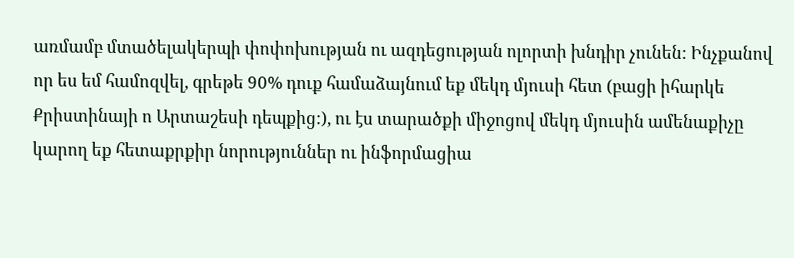առմամբ մտածելակերպի փոփոխության ու ազդեցության ոլորտի խնդիր չունեն: Ինչքանով որ ես եմ համոզվել, գրեթե 90% դուք համաձայնում եք մեկդ մյուսի հետ (բացի իհարկե Քրիստինայի ո Արտաշեսի դեպքից:), ու էս տարածքի միջոցով մեկդ մյուսին ամենաքիչը կարող եք հետաքրքիր նորություններ ու ինֆորմացիա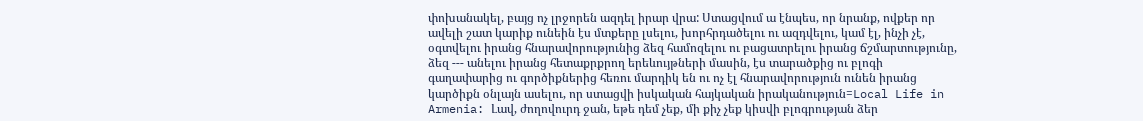փոխանակել, բայց ոչ լրջորեն ազդել իրար վրա: Ստացվում ա էնպես, որ նրանք, ովքեր որ ավելի շատ կարիք ունեին էս մտքերը լսելու, խորհրդածելու ու ազդվելու, կամ էլ, ինչի չէ, օգտվելու իրանց հնարավորությունից ձեզ համոզելու ու բացատրելու իրանց ճշմարտությունը, ձեզ --- անելու իրանց հետաքրքրող երեևույթների մասին, էս տարածքից ու բլոգի գաղափարից ու գործիքներից հեռու մարդիկ են ու ոչ էլ հնարավորություն ունեն իրանց կարծիքն օնլայն ասելու, որ ստացվի իսկական հայկական իրականություն=Local Life in Armenia: Լավ, ժողովուրդ ջան, եթե դեմ չեք, մի քիչ չեք կիսվի բլոգրության ձեր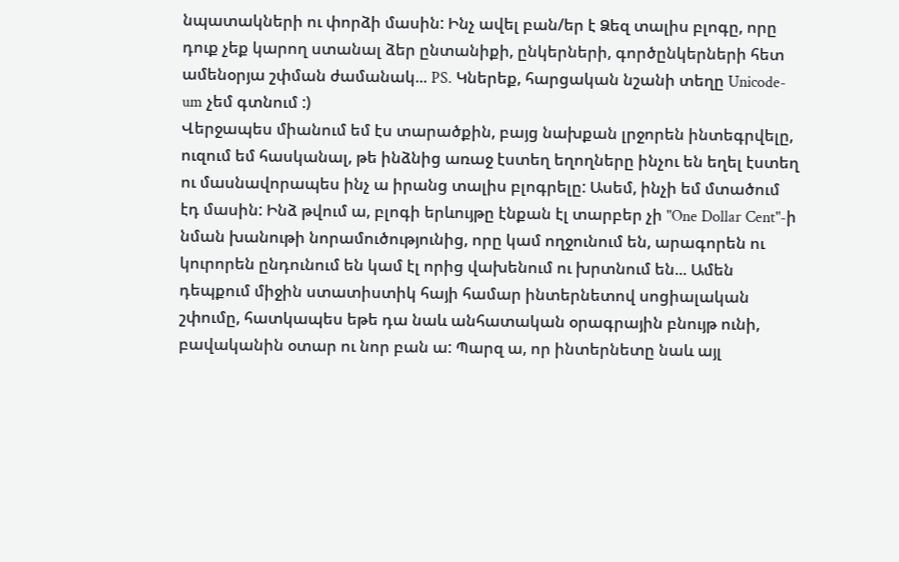նպատակների ու փորձի մասին: Ինչ ավել բան/եր է Ձեզ տալիս բլոգը, որը դուք չեք կարող ստանալ ձեր ընտանիքի, ընկերների, գործընկերների հետ ամենօրյա շփման ժամանակ... PS. Կներեք, հարցական նշանի տեղը Unicode-um չեմ գտնում :)
Վերջապես միանում եմ էս տարածքին, բայց նախքան լրջորեն ինտեգրվելը, ուզում եմ հասկանալ, թե ինձնից առաջ էստեղ եղողները ինչու են եղել էստեղ ու մասնավորապես ինչ ա իրանց տալիս բլոգրելը: Ասեմ, ինչի եմ մտածում էդ մասին: Ինձ թվում ա, բլոգի երևույթը էնքան էլ տարբեր չի "One Dollar Cent"-ի նման խանութի նորամուծությունից, որը կամ ողջունում են, արագորեն ու կուրորեն ընդունում են կամ էլ որից վախենում ու խրտնում են... Ամեն դեպքում միջին ստատիստիկ հայի համար ինտերնետով սոցիալական շփումը, հատկապես եթե դա նաև անհատական օրագրային բնույթ ունի, բավականին օտար ու նոր բան ա: Պարզ ա, որ ինտերնետը նաև այլ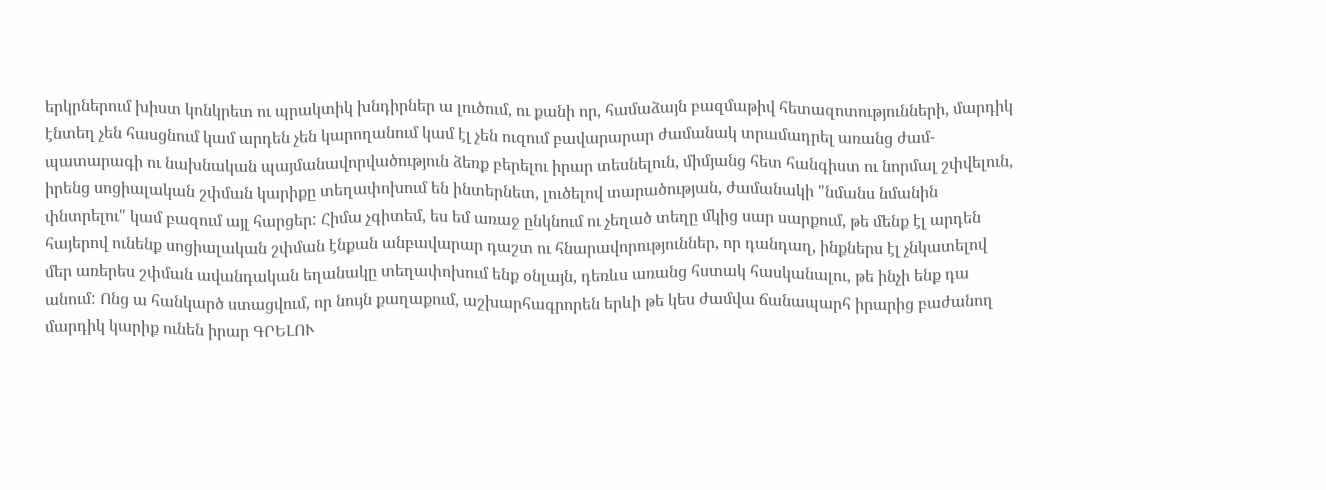երկրներում խիստ կոնկրետ ու պրակտիկ խնդիրներ ա լուծում, ու քանի որ, համաձայն բազմաթիվ հետազոտությունների, մարդիկ էնտեղ չեն հասցնում կամ արդեն չեն կարողանում կամ էլ չեն ուզում բավարարար ժամանակ տրամադրել առանց ժամ-պատարագի ու նախնական պայմանավորվածություն ձեռք բերելու իրար տեսնելուն, միմյանց հետ հանգիստ ու նորմալ շփվելուն, իրենց սոցիալական շփման կարիքը տեղափոխում են ինտերնետ, լուծելով տարածության, ժամանակի "նմանս նմանին փնտրելու" կամ բազում այլ հարցեր: Հիմա չգիտեմ, ես եմ առաջ ընկնում ու չեղած տեղը մկից սար սարքում, թե մենք էլ արդեն հայերով ունենք սոցիալական շփման էնքան անբավարար դաշտ ու հնարավորություններ, որ դանդաղ, ինքներս էլ չնկատելով մեր առերես շփման ավանդական եղանակը տեղափոխում ենք օնլայն, դեռևս առանց հստակ հասկանալու, թե ինչի ենք դա անում: Ոնց ա հանկարծ ստացվում, որ նույն քաղաքում, աշխարհագրորեն երևի թե կես ժամվա ճանապարհ իրարից բաժանող մարդիկ կարիք ունեն իրար ԳՐԵԼՈՒ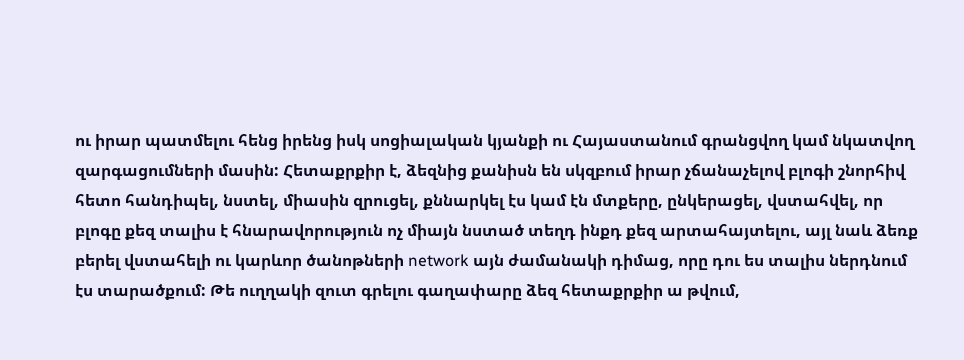ու իրար պատմելու հենց իրենց իսկ սոցիալական կյանքի ու Հայաստանում գրանցվող կամ նկատվող զարգացումների մասին: Հետաքրքիր է, ձեզնից քանիսն են սկզբում իրար չճանաչելով բլոգի շնորհիվ հետո հանդիպել, նստել, միասին զրուցել, քննարկել էս կամ էն մտքերը, ընկերացել, վստահվել, որ բլոգը քեզ տալիս է հնարավորություն ոչ միայն նստած տեղդ ինքդ քեզ արտահայտելու, այլ նաև ձեռք բերել վստահելի ու կարևոր ծանոթների network այն ժամանակի դիմաց, որը դու ես տալիս ներդնում էս տարածքում: Թե ուղղակի զուտ գրելու գաղափարը ձեզ հետաքրքիր ա թվում,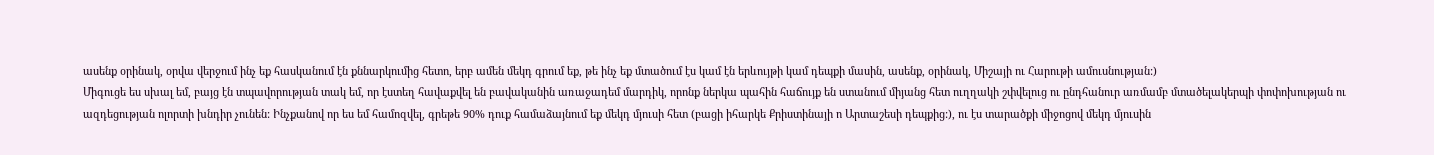ասենք օրինակ, օրվա վերջում ինչ եք հասկանում էն քննարկումից հետո, երբ ամեն մեկդ գրում եք, թե ինչ եք մտածում էս կամ էն երևույթի կամ դեպքի մասին, ասենք, օրինակ, Միշայի ու Հարութի ամուսնության:)
Միգուցե ես սխալ եմ, բայց էն տպավորության տակ եմ, որ էստեղ հավաքվել են բավականին առաջադեմ մարդիկ, որոնք ներկա պահին հաճույք են ստանում միյանց հետ ուղղակի շփվելուց ու ընդհանուր առմամբ մտածելակերպի փոփոխության ու ազդեցության ոլորտի խնդիր չունեն: Ինչքանով որ ես եմ համոզվել, գրեթե 90% դուք համաձայնում եք մեկդ մյուսի հետ (բացի իհարկե Քրիստինայի ո Արտաշեսի դեպքից:), ու էս տարածքի միջոցով մեկդ մյուսին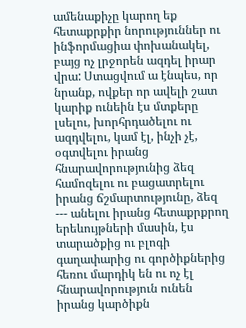ամենաքիչը կարող եք հետաքրքիր նորություններ ու ինֆորմացիա փոխանակել, բայց ոչ լրջորեն ազդել իրար վրա: Ստացվում ա էնպես, որ նրանք, ովքեր որ ավելի շատ կարիք ունեին էս մտքերը լսելու, խորհրդածելու ու ազդվելու, կամ էլ, ինչի չէ, օգտվելու իրանց հնարավորությունից ձեզ համոզելու ու բացատրելու իրանց ճշմարտությունը, ձեզ --- անելու իրանց հետաքրքրող երեևույթների մասին, էս տարածքից ու բլոգի գաղափարից ու գործիքներից հեռու մարդիկ են ու ոչ էլ հնարավորություն ունեն իրանց կարծիքն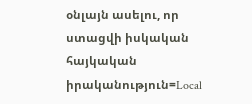օնլայն ասելու, որ ստացվի իսկական հայկական իրականություն=Local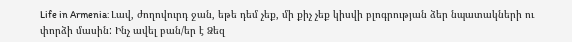Life in Armenia: Լավ, ժողովուրդ ջան, եթե դեմ չեք, մի քիչ չեք կիսվի բլոգրության ձեր նպատակների ու փորձի մասին: Ինչ ավել բան/եր է Ձեզ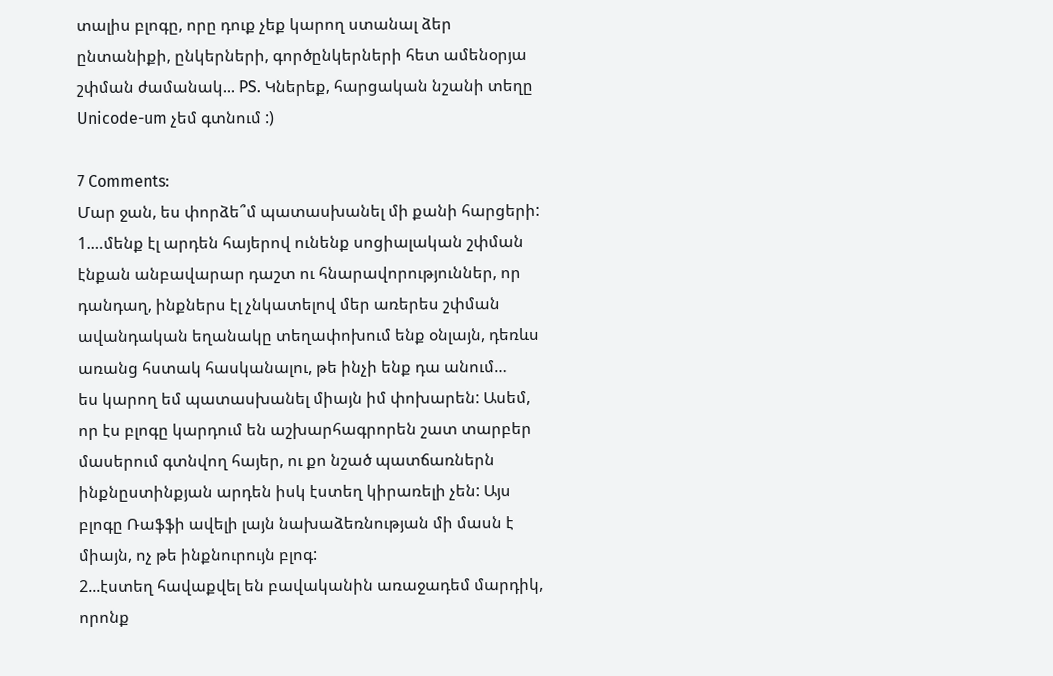տալիս բլոգը, որը դուք չեք կարող ստանալ ձեր ընտանիքի, ընկերների, գործընկերների հետ ամենօրյա շփման ժամանակ... PS. Կներեք, հարցական նշանի տեղը Unicode-um չեմ գտնում :)

7 Comments:
Մար ջան, ես փորձե՞մ պատասխանել մի քանի հարցերի:
1.…մենք էլ արդեն հայերով ունենք սոցիալական շփման էնքան անբավարար դաշտ ու հնարավորություններ, որ դանդաղ, ինքներս էլ չնկատելով մեր առերես շփման ավանդական եղանակը տեղափոխում ենք օնլայն, դեռևս առանց հստակ հասկանալու, թե ինչի ենք դա անում…
ես կարող եմ պատասխանել միայն իմ փոխարեն: Ասեմ, որ էս բլոգը կարդում են աշխարհագրորեն շատ տարբեր մասերում գտնվող հայեր, ու քո նշած պատճառներն ինքնըստինքյան արդեն իսկ էստեղ կիրառելի չեն: Այս բլոգը Ռաֆֆի ավելի լայն նախաձեռնության մի մասն է միայն, ոչ թե ինքնուրույն բլոգ:
2...էստեղ հավաքվել են բավականին առաջադեմ մարդիկ, որոնք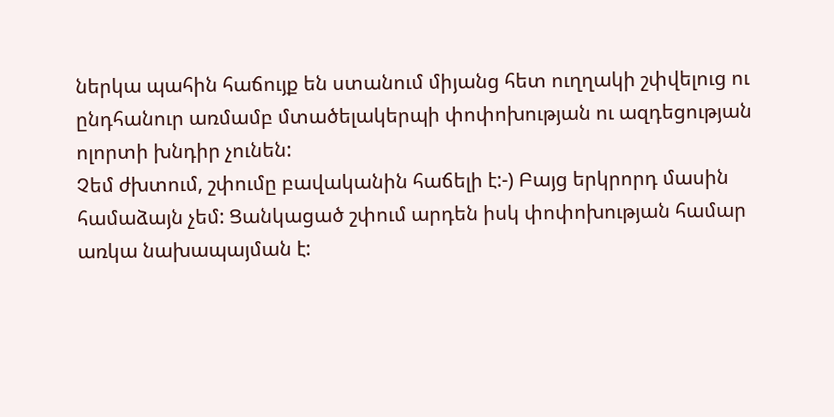ներկա պահին հաճույք են ստանում միյանց հետ ուղղակի շփվելուց ու ընդհանուր առմամբ մտածելակերպի փոփոխության ու ազդեցության ոլորտի խնդիր չունեն:
Չեմ ժխտում, շփումը բավականին հաճելի է:-) Բայց երկրորդ մասին համաձայն չեմ: Ցանկացած շփում արդեն իսկ փոփոխության համար առկա նախապայման է: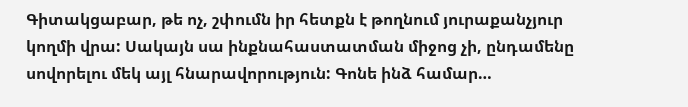Գիտակցաբար, թե ոչ, շփումն իր հետքն է թողնում յուրաքանչյուր կողմի վրա: Սակայն սա ինքնահաստատման միջոց չի, ընդամենը սովորելու մեկ այլ հնարավորություն: Գոնե ինձ համար…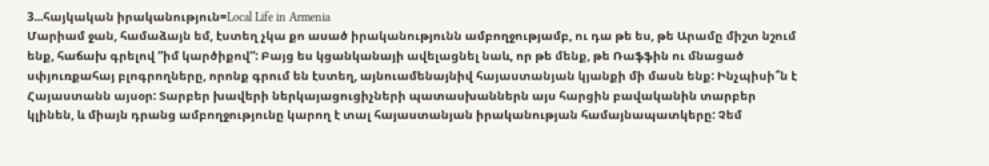3...հայկական իրականություն=Local Life in Armenia
Մարիամ ջան, համաձայն եմ, էստեղ չկա քո ասած իրականությունն ամբողջությամբ, ու դա թե ես, թե Արամը միշտ նշում ենք, հաճախ գրելով ”իմ կարծիքով”: Բայց ես կցանկանայի ավելացնել նաև, որ թե մենք, թե Ռաֆֆին ու մնացած սփյուռքահայ բլոգրողները, որոնք գրում են էստեղ, այնուամենայնիվ հայաստանյան կյանքի մի մասն ենք: Ինչպիսի՞ն է Հայաստանն այսօր: Տարբեր խավերի ներկայացուցիչների պատասխաններն այս հարցին բավականին տարբեր կլինեն, և միայն դրանց ամբողջությունը կարող է տալ հայաստանյան իրականության համայնապատկերը: Չեմ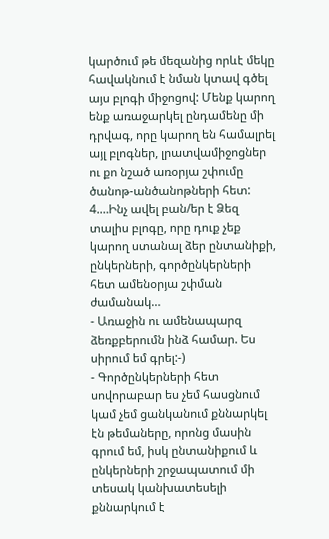կարծում թե մեզանից որևէ մեկը հավակնում է նման կտավ գծել այս բլոգի միջոցով: Մենք կարող ենք առաջարկել ընդամենը մի դրվագ, որը կարող են համալրել այլ բլոգներ, լրատվամիջոցներ ու քո նշած առօրյա շփումը ծանոթ-անծանոթների հետ:
4.…Ինչ ավել բան/եր է Ձեզ տալիս բլոգը, որը դուք չեք կարող ստանալ ձեր ընտանիքի, ընկերների, գործընկերների հետ ամենօրյա շփման ժամանակ…
- Առաջին ու ամենապարզ ձեռքբերումն ինձ համար. Ես սիրում եմ գրել:-)
- Գործընկերների հետ սովորաբար ես չեմ հասցնում կամ չեմ ցանկանում քննարկել էն թեմաները, որոնց մասին գրում եմ, իսկ ընտանիքում և ընկերների շրջապատում մի տեսակ կանխատեսելի քննարկում է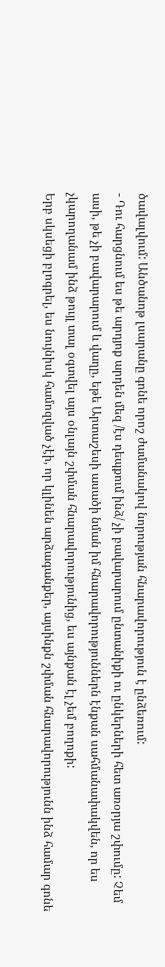ծավալվում: Անծանոթ լսարանը գոնե որոշ ժամանակով նորության հնարավորություն է ընձեռում:
- Դու հարցնում ես թե արդյոք արդեն մեզ /էս դեպքում ինձ/ չի բավարարում ընտանիքի ու ընկերների հետ առօրյա շփումը: Չեմ ասի, թե չի բավարարում և վաղը, եթե Արտաշեսի ասածի նման իմ հնարավորություններն էնքան սահմանափակվեն, որ ես չկարողանամ ինձ թույլ տալ օգտվել այս օնլայն շփման հնարավորությունից, ես այնքան էլ չեմ բողոքի:
Երբ սկսեցի բլոգրել, ես նույնիսկ համոզված չէի, որ կլինեն արձագանքեր, այսինքն շփման հնարավորությունն ինձ համար գոնե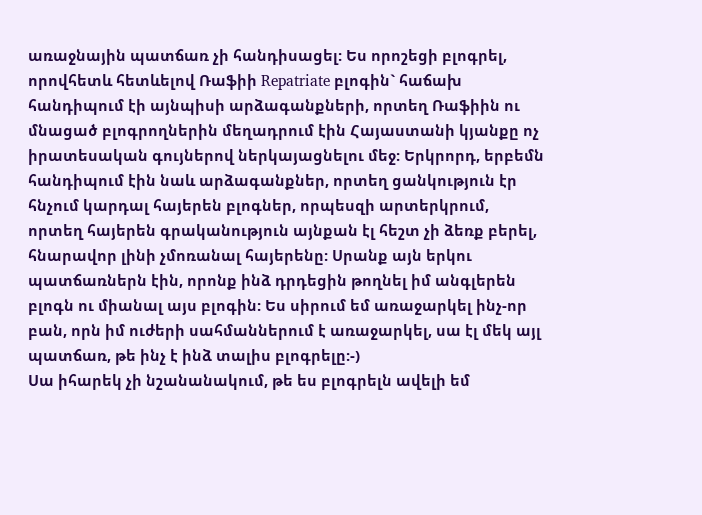առաջնային պատճառ չի հանդիսացել: Ես որոշեցի բլոգրել, որովհետև հետևելով Ռաֆիի Repatriate բլոգին` հաճախ հանդիպում էի այնպիսի արձագանքների, որտեղ Ռաֆիին ու մնացած բլոգրողներին մեղադրում էին Հայաստանի կյանքը ոչ իրատեսական գույներով ներկայացնելու մեջ: Երկրորդ, երբեմն հանդիպում էին նաև արձագանքներ, որտեղ ցանկություն էր հնչում կարդալ հայերեն բլոգներ, որպեսզի արտերկրում, որտեղ հայերեն գրականություն այնքան էլ հեշտ չի ձեռք բերել, հնարավոր լինի չմոռանալ հայերենը: Սրանք այն երկու պատճառներն էին, որոնք ինձ դրդեցին թողնել իմ անգլերեն բլոգն ու միանալ այս բլոգին: Ես սիրում եմ առաջարկել ինչ-որ բան, որն իմ ուժերի սահմաններում է առաջարկել, սա էլ մեկ այլ պատճառ, թե ինչ է ինձ տալիս բլոգրելը:-)
Սա իհարեկ չի նշանանակում, թե ես բլոգրելն ավելի եմ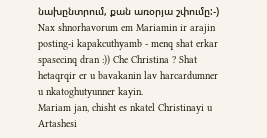նախընտրում, քան առօրյա շփումը:-)
Nax shnorhavorum em Mariamin ir arajin posting-i kapakcuthyamb - menq shat erkar spasecinq dran :)) Che Christina ? Shat hetaqrqir er u bavakanin lav harcardumner u nkatoghutyunner kayin.
Mariam jan, chisht es nkatel Christinayi u Artashesi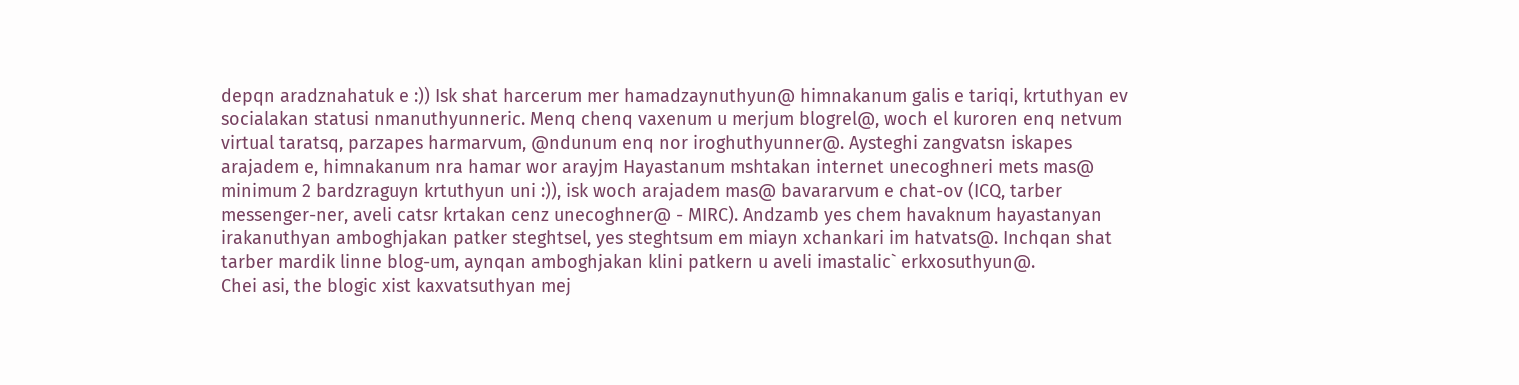depqn aradznahatuk e :)) Isk shat harcerum mer hamadzaynuthyun@ himnakanum galis e tariqi, krtuthyan ev socialakan statusi nmanuthyunneric. Menq chenq vaxenum u merjum blogrel@, woch el kuroren enq netvum virtual taratsq, parzapes harmarvum, @ndunum enq nor iroghuthyunner@. Aysteghi zangvatsn iskapes arajadem e, himnakanum nra hamar wor arayjm Hayastanum mshtakan internet unecoghneri mets mas@ minimum 2 bardzraguyn krtuthyun uni :)), isk woch arajadem mas@ bavararvum e chat-ov (ICQ, tarber messenger-ner, aveli catsr krtakan cenz unecoghner@ - MIRC). Andzamb yes chem havaknum hayastanyan irakanuthyan amboghjakan patker steghtsel, yes steghtsum em miayn xchankari im hatvats@. Inchqan shat tarber mardik linne blog-um, aynqan amboghjakan klini patkern u aveli imastalic` erkxosuthyun@.
Chei asi, the blogic xist kaxvatsuthyan mej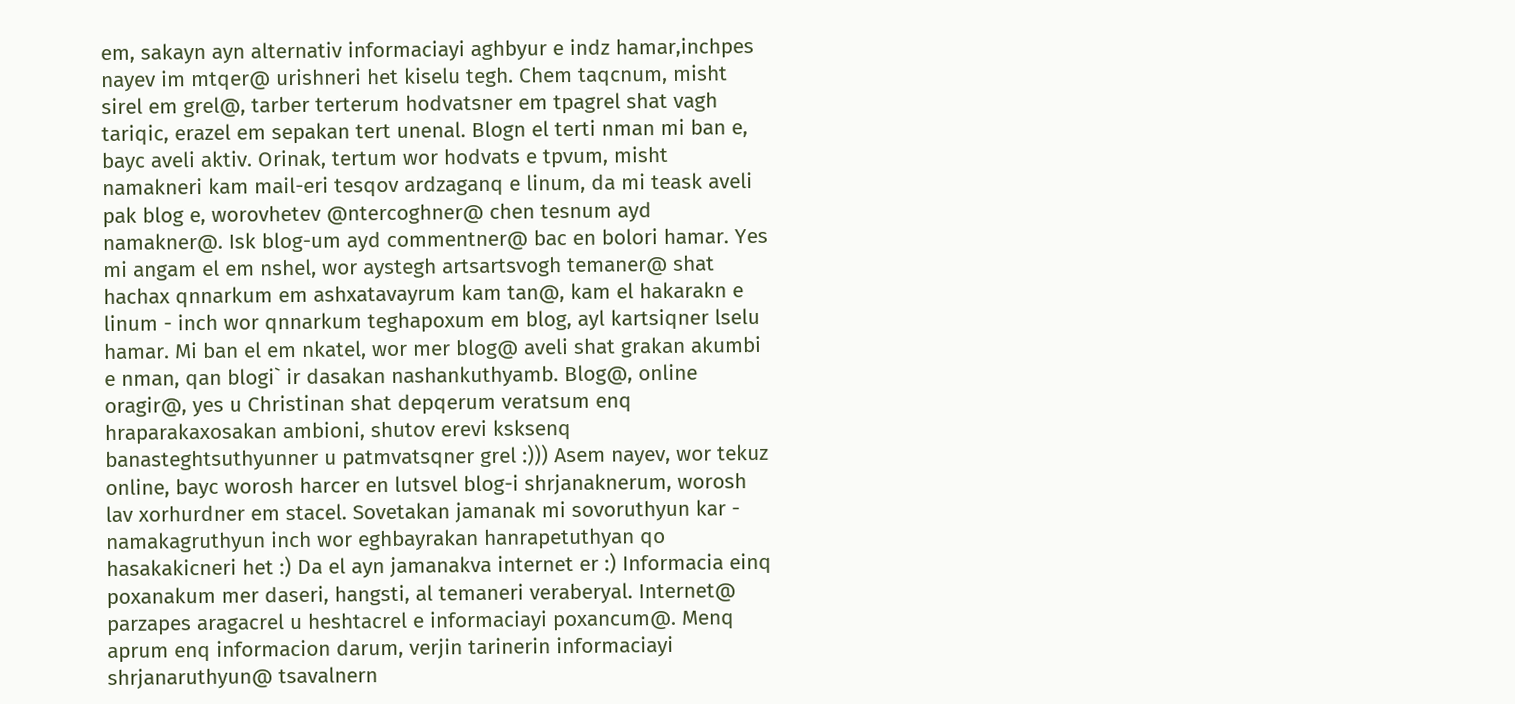em, sakayn ayn alternativ informaciayi aghbyur e indz hamar,inchpes nayev im mtqer@ urishneri het kiselu tegh. Chem taqcnum, misht sirel em grel@, tarber terterum hodvatsner em tpagrel shat vagh tariqic, erazel em sepakan tert unenal. Blogn el terti nman mi ban e, bayc aveli aktiv. Orinak, tertum wor hodvats e tpvum, misht namakneri kam mail-eri tesqov ardzaganq e linum, da mi teask aveli pak blog e, worovhetev @ntercoghner@ chen tesnum ayd namakner@. Isk blog-um ayd commentner@ bac en bolori hamar. Yes mi angam el em nshel, wor aystegh artsartsvogh temaner@ shat hachax qnnarkum em ashxatavayrum kam tan@, kam el hakarakn e linum - inch wor qnnarkum teghapoxum em blog, ayl kartsiqner lselu hamar. Mi ban el em nkatel, wor mer blog@ aveli shat grakan akumbi e nman, qan blogi` ir dasakan nashankuthyamb. Blog@, online oragir@, yes u Christinan shat depqerum veratsum enq hraparakaxosakan ambioni, shutov erevi ksksenq banasteghtsuthyunner u patmvatsqner grel :))) Asem nayev, wor tekuz online, bayc worosh harcer en lutsvel blog-i shrjanaknerum, worosh lav xorhurdner em stacel. Sovetakan jamanak mi sovoruthyun kar - namakagruthyun inch wor eghbayrakan hanrapetuthyan qo hasakakicneri het :) Da el ayn jamanakva internet er :) Informacia einq poxanakum mer daseri, hangsti, al temaneri veraberyal. Internet@ parzapes aragacrel u heshtacrel e informaciayi poxancum@. Menq aprum enq informacion darum, verjin tarinerin informaciayi shrjanaruthyun@ tsavalnern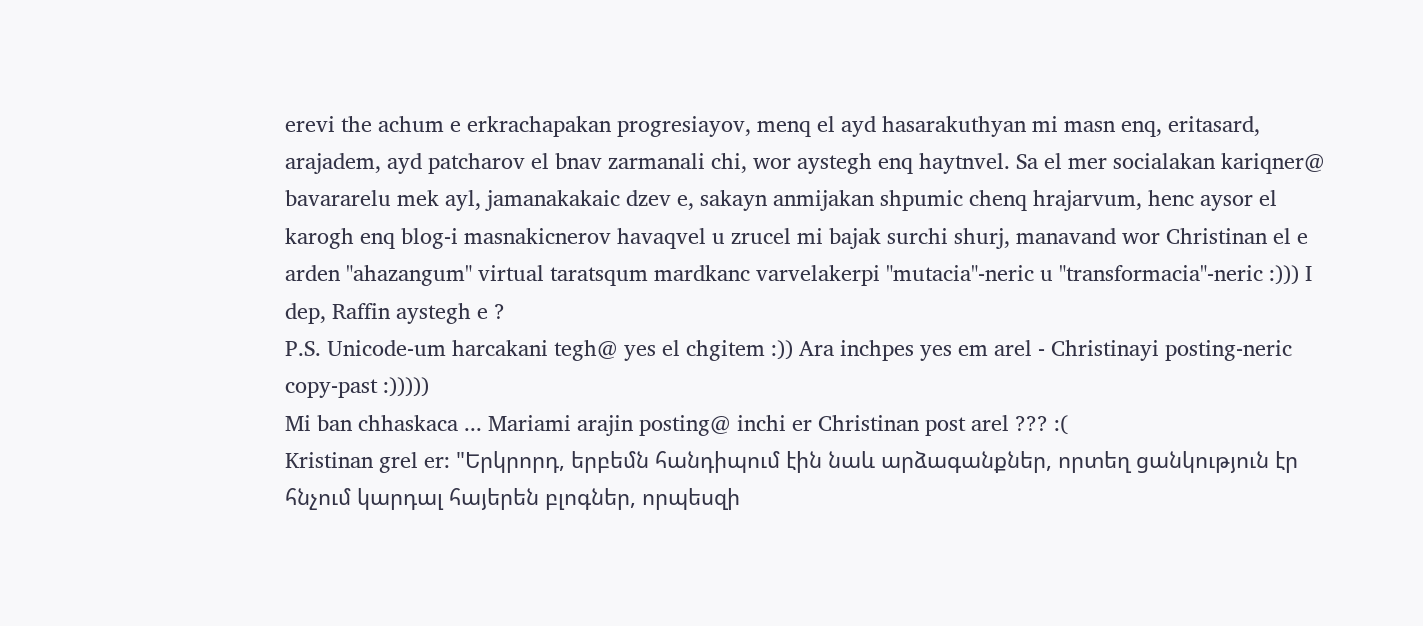erevi the achum e erkrachapakan progresiayov, menq el ayd hasarakuthyan mi masn enq, eritasard, arajadem, ayd patcharov el bnav zarmanali chi, wor aystegh enq haytnvel. Sa el mer socialakan kariqner@ bavararelu mek ayl, jamanakakaic dzev e, sakayn anmijakan shpumic chenq hrajarvum, henc aysor el karogh enq blog-i masnakicnerov havaqvel u zrucel mi bajak surchi shurj, manavand wor Christinan el e arden "ahazangum" virtual taratsqum mardkanc varvelakerpi "mutacia"-neric u "transformacia"-neric :))) I dep, Raffin aystegh e ?
P.S. Unicode-um harcakani tegh@ yes el chgitem :)) Ara inchpes yes em arel - Christinayi posting-neric copy-past :)))))
Mi ban chhaskaca ... Mariami arajin posting@ inchi er Christinan post arel ??? :(
Kristinan grel er: "Երկրորդ, երբեմն հանդիպում էին նաև արձագանքներ, որտեղ ցանկություն էր հնչում կարդալ հայերեն բլոգներ, որպեսզի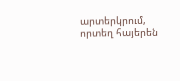արտերկրում, որտեղ հայերեն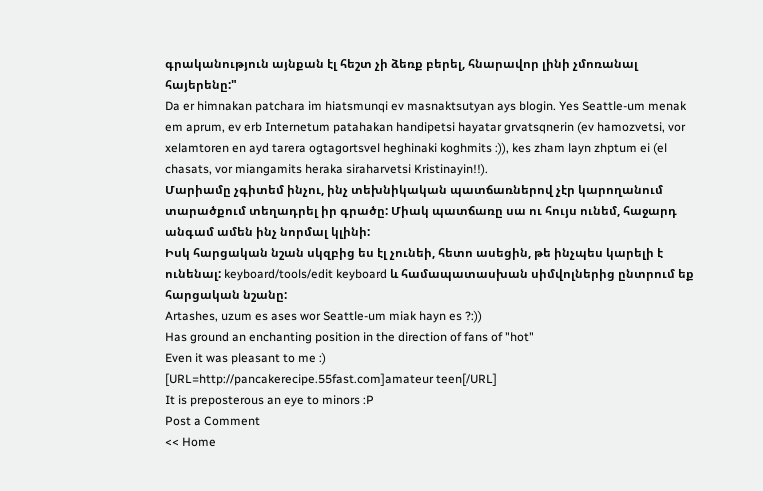գրականություն այնքան էլ հեշտ չի ձեռք բերել, հնարավոր լինի չմոռանալ հայերենը:"
Da er himnakan patchara im hiatsmunqi ev masnaktsutyan ays blogin. Yes Seattle-um menak em aprum, ev erb Internetum patahakan handipetsi hayatar grvatsqnerin (ev hamozvetsi, vor xelamtoren en ayd tarera ogtagortsvel heghinaki koghmits :)), kes zham layn zhptum ei (el chasats, vor miangamits heraka siraharvetsi Kristinayin!!).
Մարիամը չգիտեմ ինչու, ինչ տեխնիկական պատճառներով չէր կարողանում տարածքում տեղադրել իր գրածը: Միակ պատճառը սա ու հույս ունեմ, հաջարդ անգամ ամեն ինչ նորմալ կլինի:
Իսկ հարցական նշան սկզբից ես էլ չունեի, հետո ասեցին, թե ինչպես կարելի է ունենալ: keyboard/tools/edit keyboard և համապատասխան սիմվոլներից ընտրում եք հարցական նշանը:
Artashes, uzum es ases wor Seattle-um miak hayn es ?:))
Has ground an enchanting position in the direction of fans of "hot"
Even it was pleasant to me :)
[URL=http://pancakerecipe.55fast.com]amateur teen[/URL]
It is preposterous an eye to minors :P
Post a Comment
<< Home